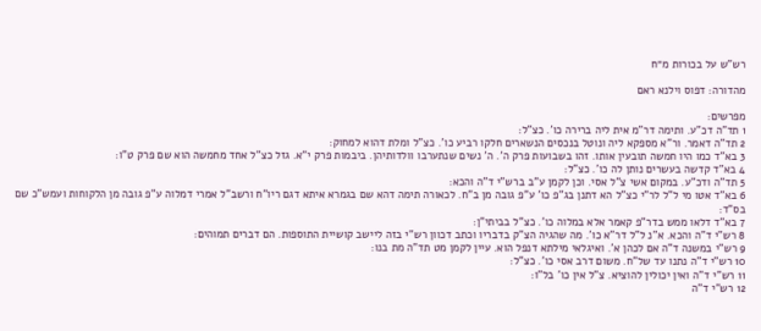רש"ש על בכורות מ״ח

מהדורה: דפוס וילנא ראם

מפרשים:
1 תד"ה דכ"ע. ותימה דר"מ אית ליה ברירה כו'. כצ"ל:
2 תד"ה דאמר. ור"א מספקא ליה ונוטל בנכסים הנשארים חלקו רביע כו'. כצ"ל ומלת דהוא למחוק:
3 בא"ד כמו היו חמשה תובעין אותו. זהו בשבועות פרק ה'. ה' נשים שנתערבו וולדותיהן. ביבמות פרק י"א. גזל כצ"ל אחד מחמשה הוא שם פרק ט"ו:
4 בא"ד קדשה בעשרים נותן לה כו'. כצ"ל:
5 תד"ה ודכ"ע. במקום אשי צ"ל אסי. וכן לקמן ע"ב ברש"י ד"ה והכא:
6 בא"ד אטו מי ל"ל לר"י כצ"ל הא דתנן בג"פ כו' ע"פ גובה מן ב"ח. לכאורה תימה דהא שם בגמרא איתא דגם ריו"ח ורשב"ל אמרי דמלוה ע"פ גובה מן הלקוחות ועמש"כ שם בס"ד:
7 בא"ד דלאו ממש בדר"פ קאמר אלא במלוה כו'. כצ"ל בביתי"ן:
8 רש"י ד"ה והכא. א"נ ל"ל דר"א כו'. מה שהגיה הצ"ק בדבריו וכתב דכוון רש"י בזה ליישב קושיית התוספות. הם דברים תמוהים:
9 רש"י במשנה ד"ה אם לכהן א'. ואיגלאי מילתא דנפל הוא. עיין לקמן מט תד"ה מת בנו:
10 רש"י ד"ה נתנו עד של"ח. משום דרב אסי כו'. כצ"ל:
11 רש"י ד"ה ואין יכולין להוציא. צ"ל אין כו' בל"ו:
12 רש"י ד"ה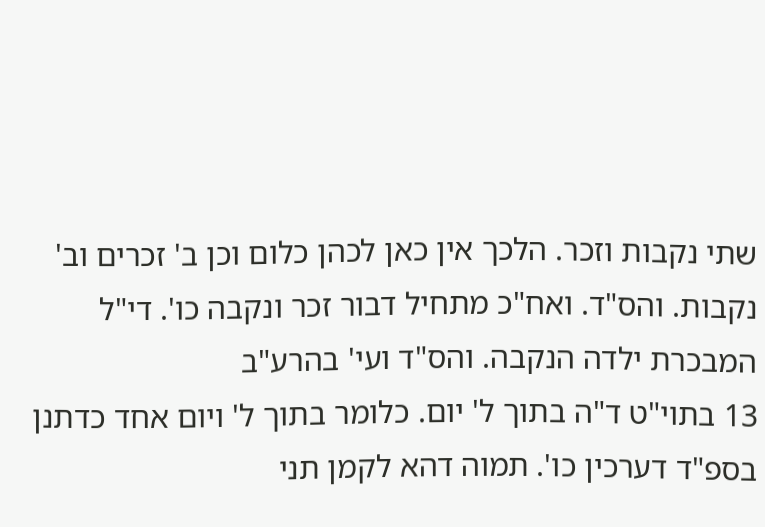שתי נקבות וזכר. הלכך אין כאן לכהן כלום וכן ב' זכרים וב' נקבות. והס"ד. ואח"כ מתחיל דבור זכר ונקבה כו'. די"ל המבכרת ילדה הנקבה. והס"ד ועי' בהרע"ב
13 בתוי"ט ד"ה בתוך ל' יום. כלומר בתוך ל' ויום אחד כדתנן בספ"ד דערכין כו'. תמוה דהא לקמן תני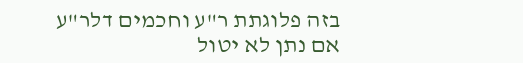בזה פלוגתת ר"ע וחכמים דלר"ע אם נתן לא יטול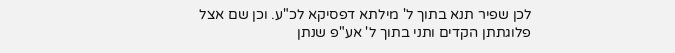לכן שפיר תנא בתוך ל' מילתא דפסיקא לכ"ע. וכן שם אצל פלוגתתן הקדים ותני בתוך ל' אע"פ שנתן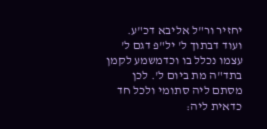יחזיר ור"ל אליבא דכ"ע. ועוד דבתוך ל' יל"פ דגם ל' עצמו נכלל בו וכדמשמע לקמן בתד"ה מת ביום ל'. לכן מסתם ליה סתומי ולכל חד כדאית ליה: